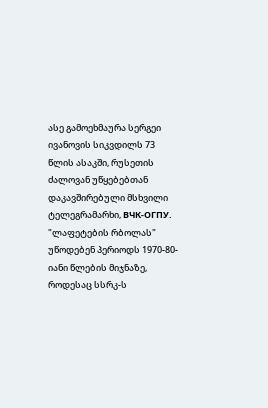ასე გამოეხმაურა სერგეი ივანოვის სიკვდილს 73 წლის ასაკში, რუსეთის ძალოვან უწყებებთან დაკავშირებული მსხვილი ტელეგრამარხი, ВЧК-ОГПУ.
"ლაფეტების რბოლას" უწოდებენ პერიოდს 1970-80-იანი წლების მიჯნაზე, როდესაც სსრკ-ს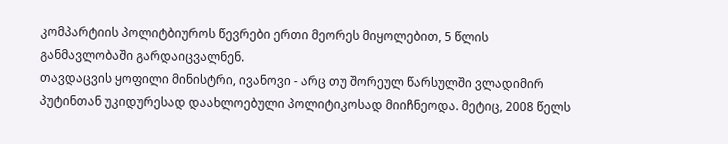კომპარტიის პოლიტბიუროს წევრები ერთი მეორეს მიყოლებით, 5 წლის განმავლობაში გარდაიცვალნენ.
თავდაცვის ყოფილი მინისტრი, ივანოვი - არც თუ შორეულ წარსულში ვლადიმირ პუტინთან უკიდურესად დაახლოებული პოლიტიკოსად მიიჩნეოდა. მეტიც, 2008 წელს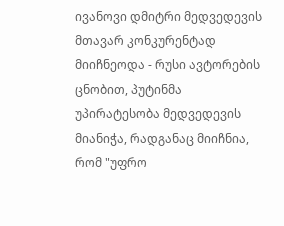ივანოვი დმიტრი მედვედევის მთავარ კონკურენტად მიიჩნეოდა - რუსი ავტორების ცნობით, პუტინმა უპირატესობა მედვედევის მიანიჭა, რადგანაც მიიჩნია, რომ "უფრო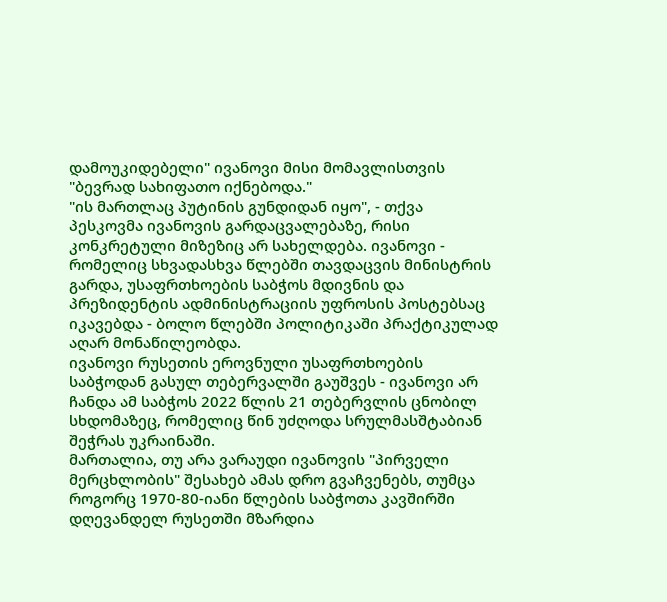დამოუკიდებელი" ივანოვი მისი მომავლისთვის "ბევრად სახიფათო იქნებოდა."
"ის მართლაც პუტინის გუნდიდან იყო", - თქვა პესკოვმა ივანოვის გარდაცვალებაზე, რისი კონკრეტული მიზეზიც არ სახელდება. ივანოვი - რომელიც სხვადასხვა წლებში თავდაცვის მინისტრის გარდა, უსაფრთხოების საბჭოს მდივნის და პრეზიდენტის ადმინისტრაციის უფროსის პოსტებსაც იკავებდა - ბოლო წლებში პოლიტიკაში პრაქტიკულად აღარ მონაწილეობდა.
ივანოვი რუსეთის ეროვნული უსაფრთხოების საბჭოდან გასულ თებერვალში გაუშვეს - ივანოვი არ ჩანდა ამ საბჭოს 2022 წლის 21 თებერვლის ცნობილ სხდომაზეც, რომელიც წინ უძღოდა სრულმასშტაბიან შეჭრას უკრაინაში.
მართალია, თუ არა ვარაუდი ივანოვის "პირველი მერცხლობის" შესახებ ამას დრო გვაჩვენებს, თუმცა როგორც 1970-80-იანი წლების საბჭოთა კავშირში დღევანდელ რუსეთში მზარდია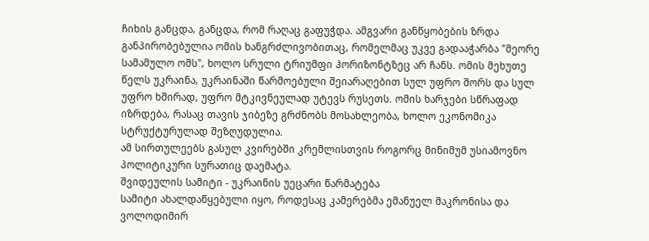ჩიხის განცდა, განცდა, რომ რაღაც გაფუჭდა. ამგვარი განწყობების ზრდა განპირობებულია ომის ხანგრძლივობითაც, რომელმაც უკვე გადააჭარბა "მეორე სამამულო ომს", ხოლო სრული ტრიუმფი ჰორიზონტზეც არ ჩანს. ომის მეხუთე წელს უკრაინა, უკრაინაში წარმოებული შეიარაღებით სულ უფრო შორს და სულ უფრო ხშირად, უფრო მტკივნეულად უტევს რუსეთს. ომის ხარჯები სწრაფად იზრდება, რასაც თავის ჯიბეზე გრძნობს მოსახლეობა, ხოლო ეკონომიკა სტრუქტურულად შეზღუდულია.
ამ სირთულეებს გასულ კვირებში კრემლისთვის როგორც მინიმუმ უსიამოვნო პოლიტიკური სურათიც დაემატა.
შვიდეულის სამიტი - უკრაინის უეცარი წარმატება
სამიტი ახალდაწყებული იყო, როდესაც კამერებმა ემანუელ მაკრონისა და ვოლოდიმირ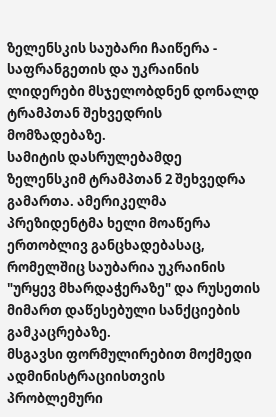ზელენსკის საუბარი ჩაიწერა - საფრანგეთის და უკრაინის ლიდერები მსჯელობდნენ დონალდ ტრამპთან შეხვედრის მომზადებაზე.
სამიტის დასრულებამდე ზელენსკიმ ტრამპთან 2 შეხვედრა გამართა. ამერიკელმა პრეზიდენტმა ხელი მოაწერა ერთობლივ განცხადებასაც, რომელშიც საუბარია უკრაინის "ურყევ მხარდაჭერაზე" და რუსეთის მიმართ დაწესებული სანქციების გამკაცრებაზე.
მსგავსი ფორმულირებით მოქმედი ადმინისტრაციისთვის პრობლემური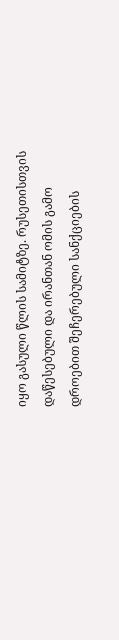იყო გასული წლის სამიტზე. რუსეთისთვის დაწესებული და ირანთან ომის გამო დროებით შეჩერებული სანქციების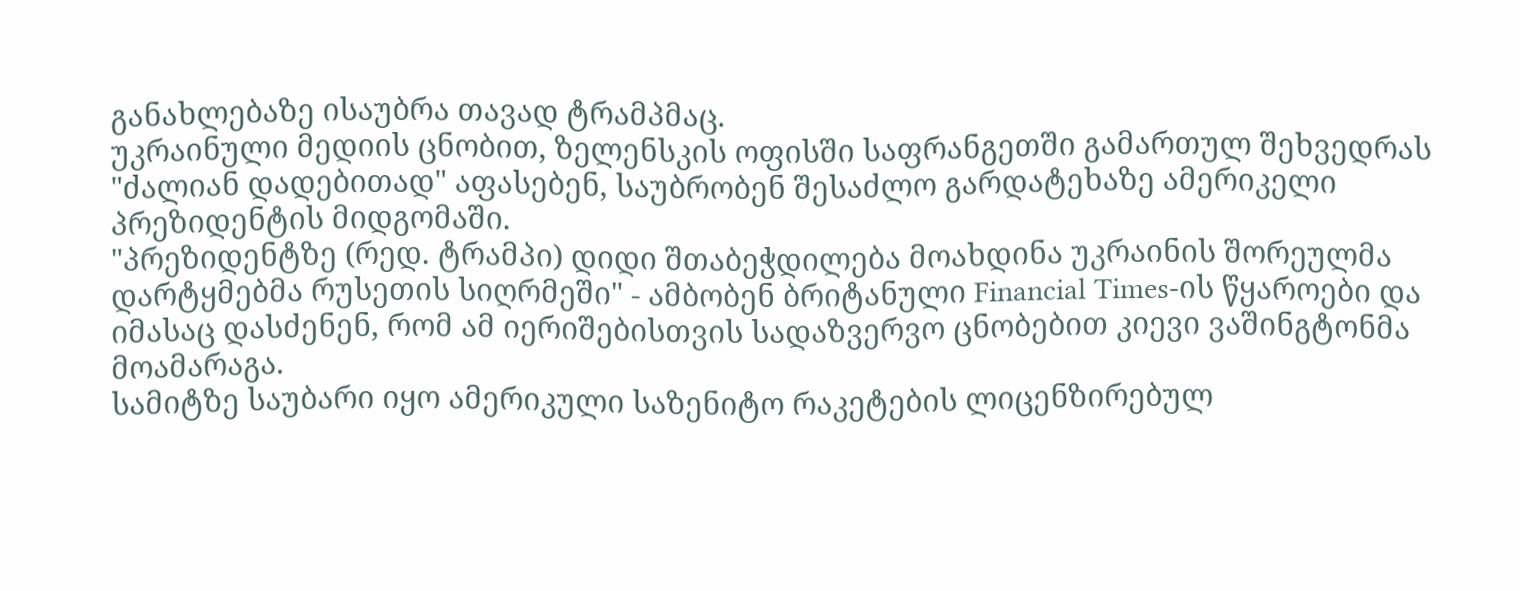განახლებაზე ისაუბრა თავად ტრამპმაც.
უკრაინული მედიის ცნობით, ზელენსკის ოფისში საფრანგეთში გამართულ შეხვედრას "ძალიან დადებითად" აფასებენ, საუბრობენ შესაძლო გარდატეხაზე ამერიკელი პრეზიდენტის მიდგომაში.
"პრეზიდენტზე (რედ. ტრამპი) დიდი შთაბეჭდილება მოახდინა უკრაინის შორეულმა დარტყმებმა რუსეთის სიღრმეში" - ამბობენ ბრიტანული Financial Times-ის წყაროები და იმასაც დასძენენ, რომ ამ იერიშებისთვის სადაზვერვო ცნობებით კიევი ვაშინგტონმა მოამარაგა.
სამიტზე საუბარი იყო ამერიკული საზენიტო რაკეტების ლიცენზირებულ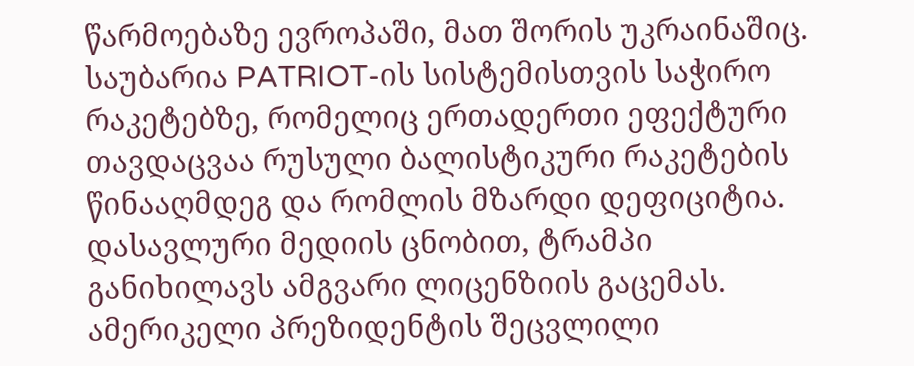წარმოებაზე ევროპაში, მათ შორის უკრაინაშიც. საუბარია PATRIOT-ის სისტემისთვის საჭირო რაკეტებზე, რომელიც ერთადერთი ეფექტური თავდაცვაა რუსული ბალისტიკური რაკეტების წინააღმდეგ და რომლის მზარდი დეფიციტია. დასავლური მედიის ცნობით, ტრამპი განიხილავს ამგვარი ლიცენზიის გაცემას.
ამერიკელი პრეზიდენტის შეცვლილი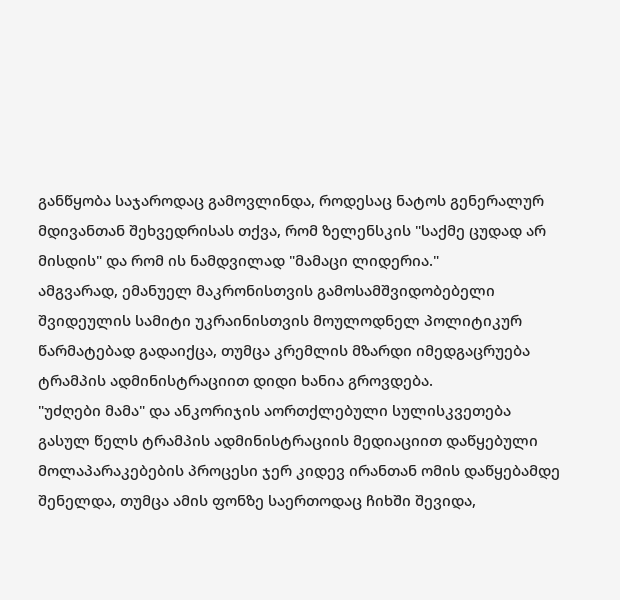განწყობა საჯაროდაც გამოვლინდა, როდესაც ნატოს გენერალურ მდივანთან შეხვედრისას თქვა, რომ ზელენსკის "საქმე ცუდად არ მისდის" და რომ ის ნამდვილად "მამაცი ლიდერია."
ამგვარად, ემანუელ მაკრონისთვის გამოსამშვიდობებელი შვიდეულის სამიტი უკრაინისთვის მოულოდნელ პოლიტიკურ წარმატებად გადაიქცა, თუმცა კრემლის მზარდი იმედგაცრუება ტრამპის ადმინისტრაციით დიდი ხანია გროვდება.
"უძღები მამა" და ანკორიჯის აორთქლებული სულისკვეთება
გასულ წელს ტრამპის ადმინისტრაციის მედიაციით დაწყებული მოლაპარაკებების პროცესი ჯერ კიდევ ირანთან ომის დაწყებამდე შენელდა, თუმცა ამის ფონზე საერთოდაც ჩიხში შევიდა,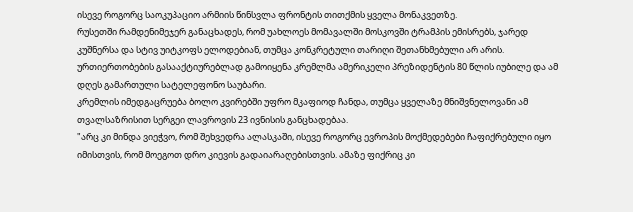ისევე როგორც საოკუპაციო არმიის წინსვლა ფრონტის თითქმის ყველა მონაკვეთზე.
რუსეთში რამდენიმეჯერ განაცხადეს, რომ უახლოეს მომავალში მოსკოვში ტრამპის ემისრებს, ჯარედ კუშნერსა და სტივ უიტკოფს ელოდებიან, თუმცა კონკრეტული თარიღი შეთანხმებული არ არის. ურთიერთობების გასააქტიურებლად გამოიყენა კრემლმა ამერიკელი პრეზიდენტის 80 წლის იუბილე და ამ დღეს გამართული სატელეფონო საუბარი.
კრემლის იმედგაცრუება ბოლო კვირებში უფრო მკაფიოდ ჩანდა, თუმცა ყველაზე მნიშვნელოვანი ამ თვალსაზრისით სერგეი ლავროვის 23 ივნისის განცხადებაა.
"არც კი მინდა ვიეჭვო, რომ შეხვედრა ალასკაში, ისევე როგორც ევროპის მოქმედებები ჩაფიქრებული იყო იმისთვის, რომ მოეგოთ დრო კიევის გადაიარაღებისთვის. ამაზე ფიქრიც კი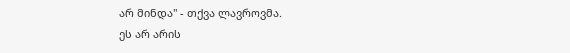არ მინდა" - თქვა ლავროვმა.
ეს არ არის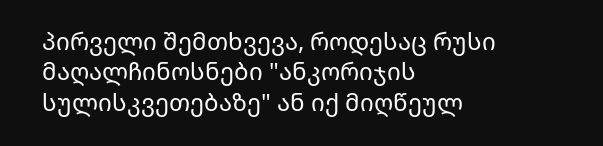პირველი შემთხვევა, როდესაც რუსი მაღალჩინოსნები "ანკორიჯის სულისკვეთებაზე" ან იქ მიღწეულ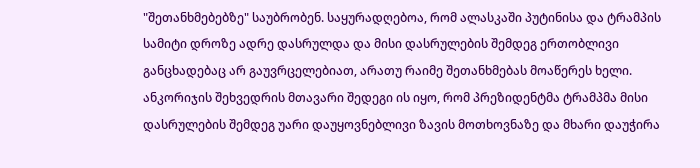"შეთანხმებებზე" საუბრობენ. საყურადღებოა, რომ ალასკაში პუტინისა და ტრამპის სამიტი დროზე ადრე დასრულდა და მისი დასრულების შემდეგ ერთობლივი განცხადებაც არ გაუვრცელებიათ, არათუ რაიმე შეთანხმებას მოაწერეს ხელი. ანკორიჯის შეხვედრის მთავარი შედეგი ის იყო, რომ პრეზიდენტმა ტრამპმა მისი დასრულების შემდეგ უარი დაუყოვნებლივი ზავის მოთხოვნაზე და მხარი დაუჭირა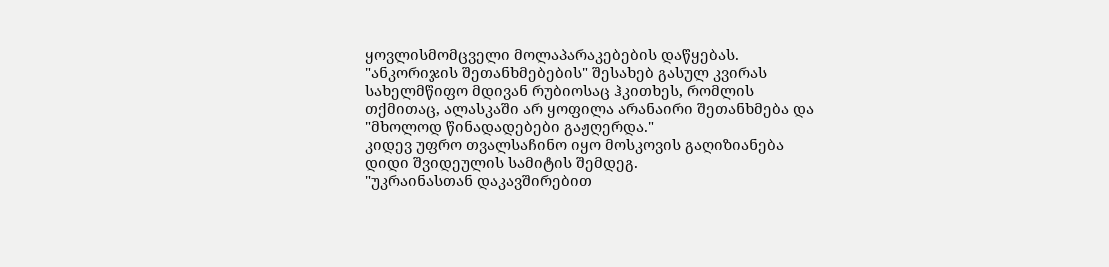ყოვლისმომცველი მოლაპარაკებების დაწყებას.
"ანკორიჯის შეთანხმებების" შესახებ გასულ კვირას სახელმწიფო მდივან რუბიოსაც ჰკითხეს, რომლის თქმითაც, ალასკაში არ ყოფილა არანაირი შეთანხმება და "მხოლოდ წინადადებები გაჟღერდა."
კიდევ უფრო თვალსაჩინო იყო მოსკოვის გაღიზიანება დიდი შვიდეულის სამიტის შემდეგ.
"უკრაინასთან დაკავშირებით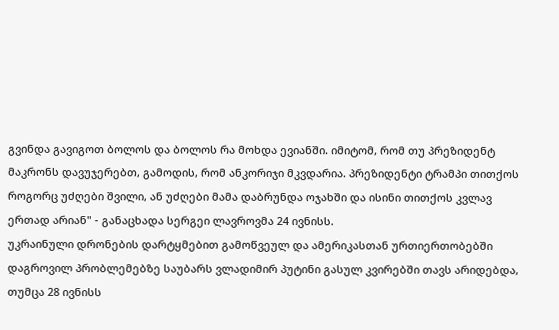გვინდა გავიგოთ ბოლოს და ბოლოს რა მოხდა ევიანში. იმიტომ, რომ თუ პრეზიდენტ მაკრონს დავუჯერებთ, გამოდის, რომ ანკორიჯი მკვდარია. პრეზიდენტი ტრამპი თითქოს როგორც უძღები შვილი, ან უძღები მამა დაბრუნდა ოჯახში და ისინი თითქოს კვლავ ერთად არიან" - განაცხადა სერგეი ლავროვმა 24 ივნისს.
უკრაინული დრონების დარტყმებით გამოწვეულ და ამერიკასთან ურთიერთობებში დაგროვილ პრობლემებზე საუბარს ვლადიმირ პუტინი გასულ კვირებში თავს არიდებდა, თუმცა 28 ივნისს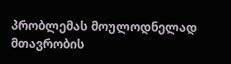პრობლემას მოულოდნელად მთავრობის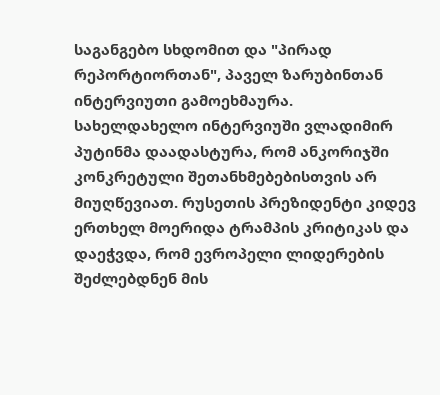საგანგებო სხდომით და "პირად რეპორტიორთან", პაველ ზარუბინთან ინტერვიუთი გამოეხმაურა.
სახელდახელო ინტერვიუში ვლადიმირ პუტინმა დაადასტურა, რომ ანკორიჯში კონკრეტული შეთანხმებებისთვის არ მიუღწევიათ. რუსეთის პრეზიდენტი კიდევ ერთხელ მოერიდა ტრამპის კრიტიკას და დაეჭვდა, რომ ევროპელი ლიდერების შეძლებდნენ მის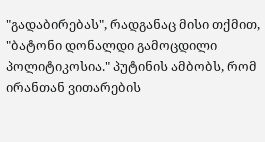"გადაბირებას", რადგანაც მისი თქმით, "ბატონი დონალდი გამოცდილი პოლიტიკოსია." პუტინის ამბობს, რომ ირანთან ვითარების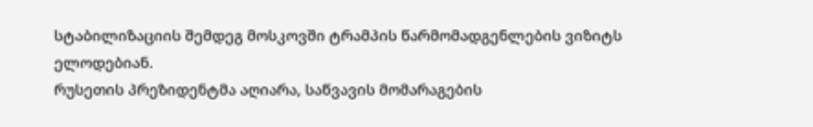სტაბილიზაციის შემდეგ მოსკოვში ტრამპის წარმომადგენლების ვიზიტს ელოდებიან.
რუსეთის პრეზიდენტმა აღიარა, საწვავის მომარაგების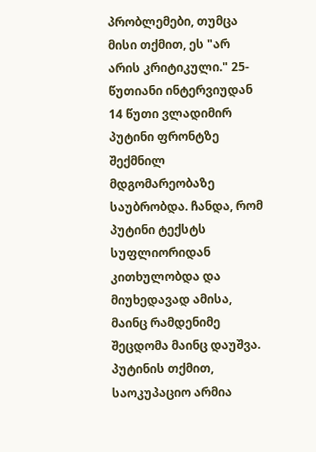პრობლემები, თუმცა მისი თქმით, ეს "არ არის კრიტიკული." 25-წუთიანი ინტერვიუდან 14 წუთი ვლადიმირ პუტინი ფრონტზე შექმნილ მდგომარეობაზე საუბრობდა. ჩანდა, რომ პუტინი ტექსტს სუფლიორიდან კითხულობდა და მიუხედავად ამისა, მაინც რამდენიმე შეცდომა მაინც დაუშვა. პუტინის თქმით, საოკუპაციო არმია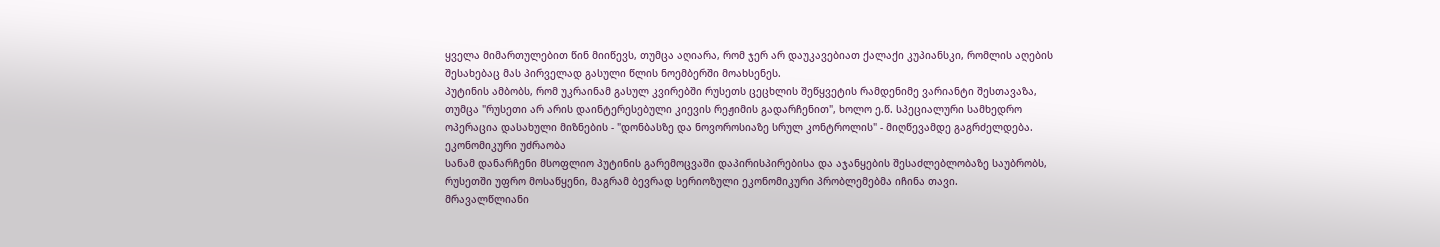ყველა მიმართულებით წინ მიიწევს, თუმცა აღიარა, რომ ჯერ არ დაუკავებიათ ქალაქი კუპიანსკი, რომლის აღების შესახებაც მას პირველად გასული წლის ნოემბერში მოახსენეს.
პუტინის ამბობს, რომ უკრაინამ გასულ კვირებში რუსეთს ცეცხლის შეწყვეტის რამდენიმე ვარიანტი შესთავაზა, თუმცა "რუსეთი არ არის დაინტერესებული კიევის რეჟიმის გადარჩენით", ხოლო ე.წ. სპეციალური სამხედრო ოპერაცია დასახული მიზნების - "დონბასზე და ნოვოროსიაზე სრულ კონტროლის" - მიღწევამდე გაგრძელდება.
ეკონომიკური უძრაობა
სანამ დანარჩენი მსოფლიო პუტინის გარემოცვაში დაპირისპირებისა და აჯანყების შესაძლებლობაზე საუბრობს, რუსეთში უფრო მოსაწყენი, მაგრამ ბევრად სერიოზული ეკონომიკური პრობლემებმა იჩინა თავი.
მრავალწლიანი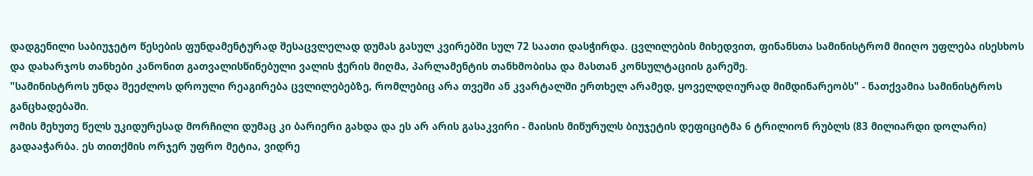დადგენილი საბიუჯეტო წესების ფუნდამენტურად შესაცვლელად დუმას გასულ კვირებში სულ 72 საათი დასჭირდა. ცვლილების მიხედვით, ფინანსთა სამინისტრომ მიიღო უფლება ისესხოს და დახარჯოს თანხები კანონით გათვალისწინებული ვალის ჭერის მიღმა, პარლამენტის თანხმობისა და მასთან კონსულტაციის გარეშე.
"სამინისტროს უნდა შეეძლოს დროული რეაგირება ცვლილებებზე, რომლებიც არა თვეში ან კვარტალში ერთხელ არამედ, ყოველდღიურად მიმდინარეობს" - ნათქვამია სამინისტროს განცხადებაში.
ომის მეხუთე წელს უკიდურესად მორჩილი დუმაც კი ბარიერი გახდა და ეს არ არის გასაკვირი - მაისის მიწურულს ბიუჯეტის დეფიციტმა 6 ტრილიონ რუბლს (83 მილიარდი დოლარი) გადააჭარბა. ეს თითქმის ორჯერ უფრო მეტია, ვიდრე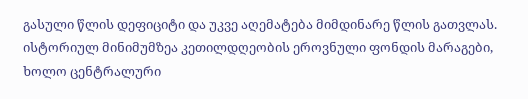გასული წლის დეფიციტი და უკვე აღემატება მიმდინარე წლის გათვლას.
ისტორიულ მინიმუმზეა კეთილდღეობის ეროვნული ფონდის მარაგები, ხოლო ცენტრალური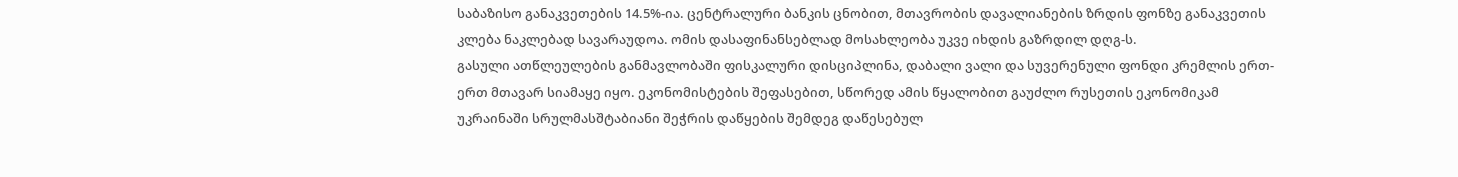საბაზისო განაკვეთების 14.5%-ია. ცენტრალური ბანკის ცნობით, მთავრობის დავალიანების ზრდის ფონზე განაკვეთის კლება ნაკლებად სავარაუდოა. ომის დასაფინანსებლად მოსახლეობა უკვე იხდის გაზრდილ დღგ-ს.
გასული ათწლეულების განმავლობაში ფისკალური დისციპლინა, დაბალი ვალი და სუვერენული ფონდი კრემლის ერთ-ერთ მთავარ სიამაყე იყო. ეკონომისტების შეფასებით, სწორედ ამის წყალობით გაუძლო რუსეთის ეკონომიკამ უკრაინაში სრულმასშტაბიანი შეჭრის დაწყების შემდეგ დაწესებულ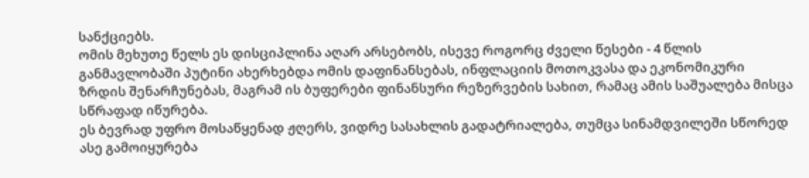სანქციებს.
ომის მეხუთე წელს ეს დისციპლინა აღარ არსებობს, ისევე როგორც ძველი წესები - 4 წლის განმავლობაში პუტინი ახერხებდა ომის დაფინანსებას, ინფლაციის მოთოკვასა და ეკონომიკური ზრდის შენარჩუნებას, მაგრამ ის ბუფერები ფინანსური რეზერვების სახით, რამაც ამის საშუალება მისცა სწრაფად იწურება.
ეს ბევრად უფრო მოსაწყენად ჟღერს, ვიდრე სასახლის გადატრიალება, თუმცა სინამდვილეში სწორედ ასე გამოიყურება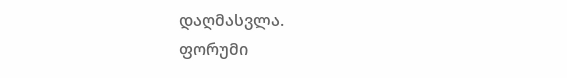დაღმასვლა.
ფორუმი